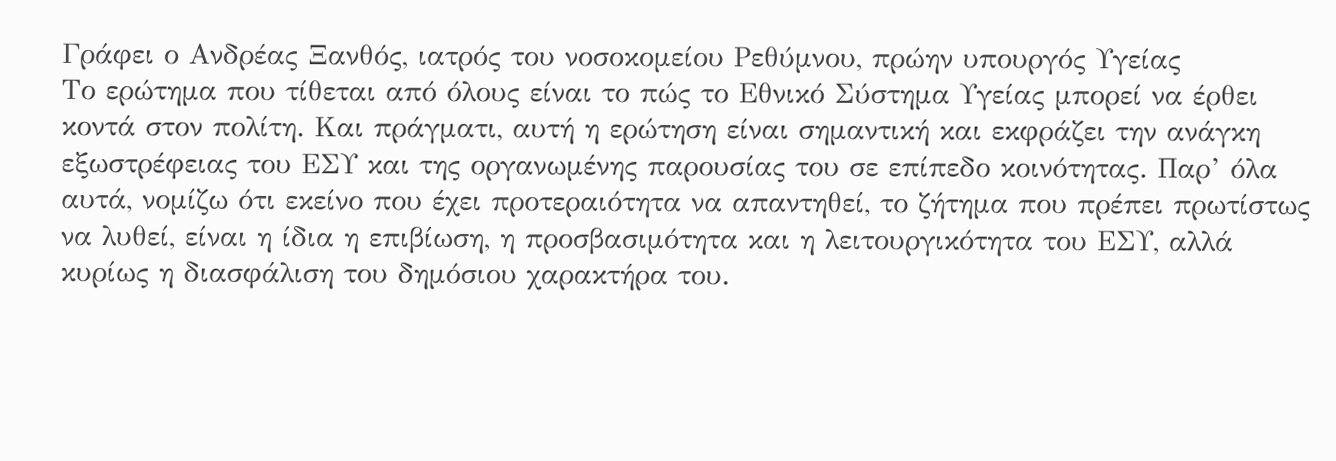Γράφει ο Ανδρέας Ξανθός, ιατρός του νοσοκομείου Ρεθύμνου, πρώην υπουργός Υγείας
Το ερώτημα που τίθεται από όλους είναι το πώς το Εθνικό Σύστημα Υγείας μπορεί να έρθει κοντά στον πολίτη. Και πράγματι, αυτή η ερώτηση είναι σημαντική και εκφράζει την ανάγκη εξωστρέφειας του ΕΣΥ και της οργανωμένης παρουσίας του σε επίπεδο κοινότητας. Παρ’ όλα αυτά, νομίζω ότι εκείνο που έχει προτεραιότητα να απαντηθεί, το ζήτημα που πρέπει πρωτίστως να λυθεί, είναι η ίδια η επιβίωση, η προσβασιμότητα και η λειτουργικότητα του ΕΣΥ, αλλά κυρίως η διασφάλιση του δημόσιου χαρακτήρα του.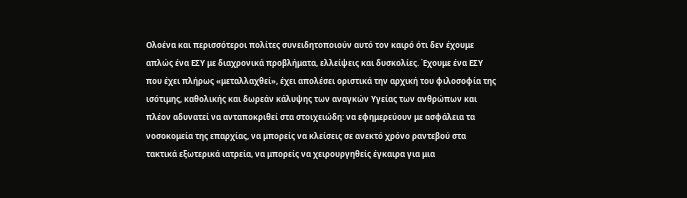Ολοένα και περισσότεροι πολίτες συνειδητοποιούν αυτό τον καιρό ότι δεν έχουμε απλώς ένα ΕΣΥ με διαχρονικά προβλήματα, ελλείψεις και δυσκολίες. Έχουμε ένα ΕΣΥ που έχει πλήρως «μεταλλαχθεί», έχει απολέσει οριστικά την αρχική του φιλοσοφία της ισότιμης, καθολικής και δωρεάν κάλυψης των αναγκών Υγείας των ανθρώπων και πλέον αδυνατεί να ανταποκριθεί στα στοιχειώδη: να εφημερεύουν με ασφάλεια τα νοσοκομεία της επαρχίας, να μπορείς να κλείσεις σε ανεκτό χρόνο ραντεβού στα τακτικά εξωτερικά ιατρεία, να μπορείς να χειρουργηθείς έγκαιρα για μια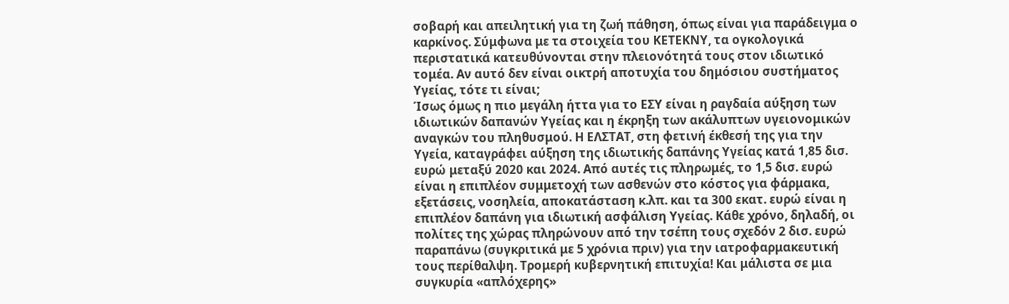σοβαρή και απειλητική για τη ζωή πάθηση, όπως είναι για παράδειγμα ο καρκίνος. Σύμφωνα με τα στοιχεία του ΚΕΤΕΚΝΥ, τα ογκολογικά περιστατικά κατευθύνονται στην πλειονότητά τους στον ιδιωτικό τομέα. Αν αυτό δεν είναι οικτρή αποτυχία του δημόσιου συστήματος Υγείας, τότε τι είναι;
Ίσως όμως η πιο μεγάλη ήττα για το ΕΣΥ είναι η ραγδαία αύξηση των ιδιωτικών δαπανών Υγείας και η έκρηξη των ακάλυπτων υγειονομικών αναγκών του πληθυσμού. Η ΕΛΣΤΑΤ, στη φετινή έκθεσή της για την Υγεία, καταγράφει αύξηση της ιδιωτικής δαπάνης Υγείας κατά 1,85 δισ. ευρώ μεταξύ 2020 και 2024. Από αυτές τις πληρωμές, το 1,5 δισ. ευρώ είναι η επιπλέον συμμετοχή των ασθενών στο κόστος για φάρμακα, εξετάσεις, νοσηλεία, αποκατάσταση κ.λπ. και τα 300 εκατ. ευρώ είναι η επιπλέον δαπάνη για ιδιωτική ασφάλιση Υγείας. Κάθε χρόνο, δηλαδή, οι πολίτες της χώρας πληρώνουν από την τσέπη τους σχεδόν 2 δισ. ευρώ παραπάνω (συγκριτικά με 5 χρόνια πριν) για την ιατροφαρμακευτική τους περίθαλψη. Τρομερή κυβερνητική επιτυχία! Και μάλιστα σε μια συγκυρία «απλόχερης»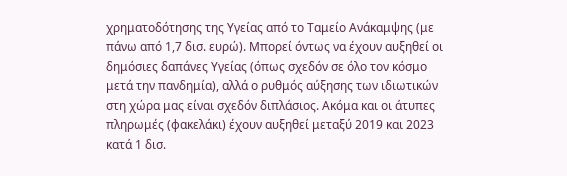χρηματοδότησης της Υγείας από το Ταμείο Ανάκαμψης (με πάνω από 1,7 δισ. ευρώ). Μπορεί όντως να έχουν αυξηθεί οι δημόσιες δαπάνες Υγείας (όπως σχεδόν σε όλο τον κόσμο μετά την πανδημία), αλλά ο ρυθμός αύξησης των ιδιωτικών στη χώρα μας είναι σχεδόν διπλάσιος. Ακόμα και οι άτυπες πληρωμές (φακελάκι) έχουν αυξηθεί μεταξύ 2019 και 2023 κατά 1 δισ.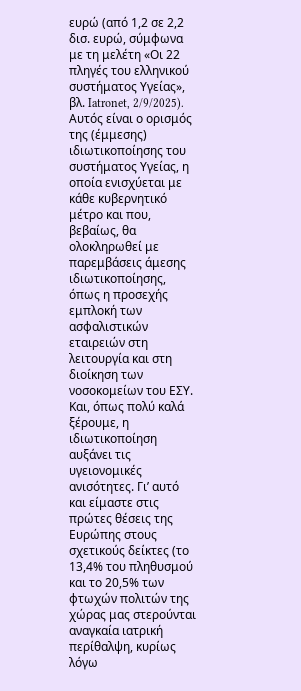ευρώ (από 1,2 σε 2,2 δισ. ευρώ, σύμφωνα με τη μελέτη «Οι 22 πληγές του ελληνικού συστήματος Υγείας», βλ. Iatronet, 2/9/2025). Αυτός είναι ο ορισμός της (έμμεσης) ιδιωτικοποίησης του συστήματος Υγείας, η οποία ενισχύεται με κάθε κυβερνητικό μέτρο και που, βεβαίως, θα ολοκληρωθεί με παρεμβάσεις άμεσης ιδιωτικοποίησης, όπως η προσεχής εμπλοκή των ασφαλιστικών εταιρειών στη λειτουργία και στη διοίκηση των νοσοκομείων του ΕΣΥ. Και, όπως πολύ καλά ξέρουμε, η ιδιωτικοποίηση αυξάνει τις υγειονομικές ανισότητες. Γι’ αυτό και είμαστε στις πρώτες θέσεις της Ευρώπης στους σχετικούς δείκτες (το 13,4% του πληθυσμού και το 20,5% των φτωχών πολιτών της χώρας μας στερούνται αναγκαία ιατρική περίθαλψη, κυρίως λόγω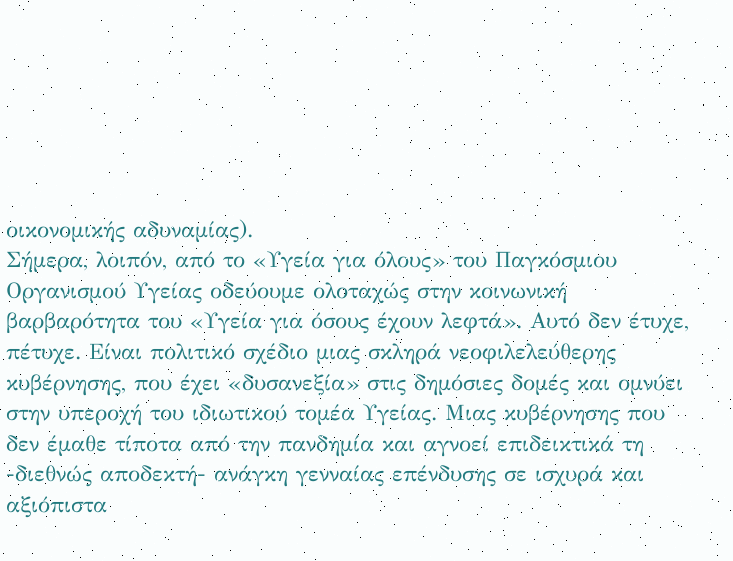οικονομικής αδυναμίας).
Σήμερα, λοιπόν, από το «Υγεία για όλους» του Παγκόσμιου Οργανισμού Υγείας οδεύουμε ολοταχώς στην κοινωνική βαρβαρότητα του «Υγεία για όσους έχουν λεφτά». Αυτό δεν έτυχε, πέτυχε. Είναι πολιτικό σχέδιο μιας σκληρά νεοφιλελεύθερης κυβέρνησης, που έχει «δυσανεξία» στις δημόσιες δομές και ομνύει στην υπεροχή του ιδιωτικού τομέα Υγείας. Μιας κυβέρνησης που δεν έμαθε τίποτα από την πανδημία και αγνοεί επιδεικτικά τη -διεθνώς αποδεκτή- ανάγκη γενναίας επένδυσης σε ισχυρά και αξιόπιστα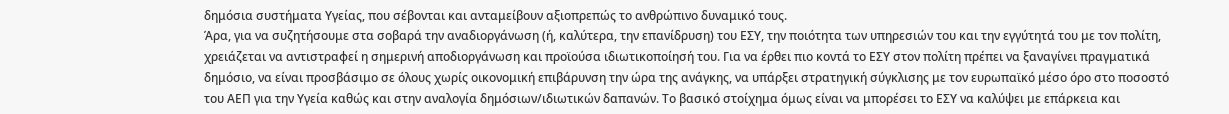δημόσια συστήματα Υγείας, που σέβονται και ανταμείβουν αξιοπρεπώς το ανθρώπινο δυναμικό τους.
Άρα, για να συζητήσουμε στα σοβαρά την αναδιοργάνωση (ή, καλύτερα, την επανίδρυση) του ΕΣΥ, την ποιότητα των υπηρεσιών του και την εγγύτητά του με τον πολίτη, χρειάζεται να αντιστραφεί η σημερινή αποδιοργάνωση και προϊούσα ιδιωτικοποίησή του. Για να έρθει πιο κοντά το ΕΣΥ στον πολίτη πρέπει να ξαναγίνει πραγματικά δημόσιο, να είναι προσβάσιμο σε όλους χωρίς οικονομική επιβάρυνση την ώρα της ανάγκης, να υπάρξει στρατηγική σύγκλισης με τον ευρωπαϊκό μέσο όρο στο ποσοστό του ΑΕΠ για την Υγεία καθώς και στην αναλογία δημόσιων/ιδιωτικών δαπανών. Το βασικό στοίχημα όμως είναι να μπορέσει το ΕΣΥ να καλύψει με επάρκεια και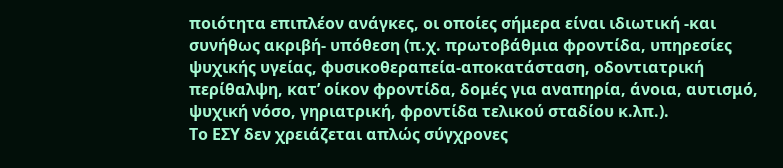ποιότητα επιπλέον ανάγκες, οι οποίες σήμερα είναι ιδιωτική -και συνήθως ακριβή- υπόθεση (π.χ. πρωτοβάθμια φροντίδα, υπηρεσίες ψυχικής υγείας, φυσικοθεραπεία-αποκατάσταση, οδοντιατρική περίθαλψη, κατ’ οίκον φροντίδα, δομές για αναπηρία, άνοια, αυτισμό, ψυχική νόσο, γηριατρική, φροντίδα τελικού σταδίου κ.λπ.).
Το ΕΣΥ δεν χρειάζεται απλώς σύγχρονες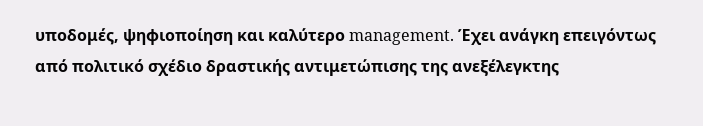υποδομές, ψηφιοποίηση και καλύτερο management. Έχει ανάγκη επειγόντως από πολιτικό σχέδιο δραστικής αντιμετώπισης της ανεξέλεγκτης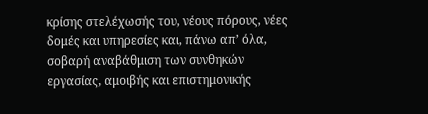κρίσης στελέχωσής του, νέους πόρους, νέες δομές και υπηρεσίες και, πάνω απ’ όλα, σοβαρή αναβάθμιση των συνθηκών εργασίας, αμοιβής και επιστημονικής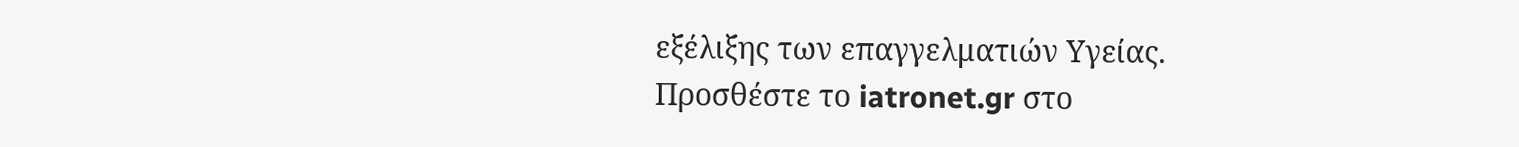εξέλιξης των επαγγελματιών Υγείας.
Προσθέστε το iatronet.gr στο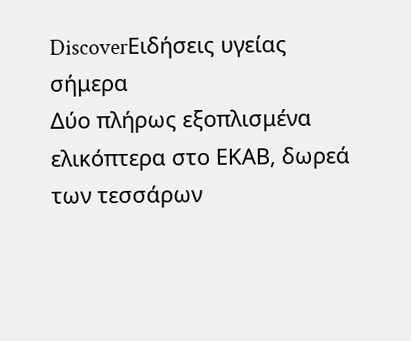DiscoverΕιδήσεις υγείας σήμερα
Δύο πλήρως εξοπλισμένα ελικόπτερα στο ΕΚΑΒ, δωρεά των τεσσάρων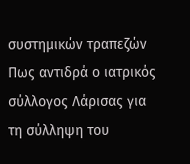συστημικών τραπεζών
Πως αντιδρά ο ιατρικός σύλλογος Λάρισας για τη σύλληψη του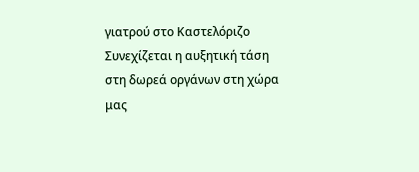γιατρού στο Καστελόριζο
Συνεχίζεται η αυξητική τάση στη δωρεά οργάνων στη χώρα μας